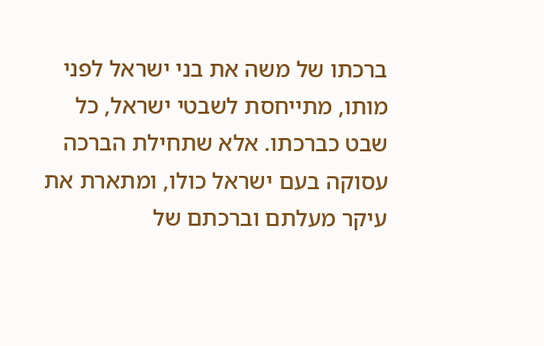ברכתו של משה את בני ישראל לפני מותו, מתייחסת לשבטי ישראל, כל שבט כברכתו. אלא שתחילת הברכה עסוקה בעם ישראל כולו, ומתארת את עיקר מעלתם וברכתם של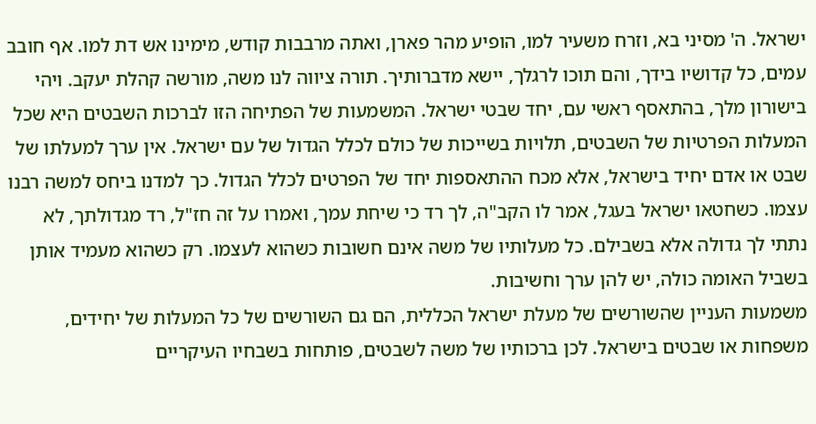ישראל. ה' מסיני בא, וזרח משעיר למו, הופיע מהר פארן, ואתה מרבבות קודש, מימינו אש דת למו. אף חובב עמים, כל קדושיו בידך, והם תוכו לרגלך, יישא מדברותיך. תורה ציווה לנו משה, מורשה קהלת יעקב. ויהי בישורון מלך, בהתאסף ראשי עם, יחד שבטי ישראל. המשמעות של הפתיחה הזו לברכות השבטים היא שכל המעלות הפרטיות של השבטים, תלויות בשייכות של כולם לכלל הגדול של עם ישראל. אין ערך למעלתו של שבט או אדם יחיד בישראל, אלא מכח ההתאספות יחד של הפרטים לכלל הגדול. כך למדנו ביחס למשה רבנו עצמו. כשחטאו ישראל בעגל, אמר לו הקב"ה, לך רד כי שיחת עמך, ואמרו על זה חז"ל, רד מגדולתך, לא נתתי לך גדולה אלא בשבילם. כל מעלותיו של משה אינם חשובות כשהוא לעצמו. רק כשהוא מעמיד אותן בשביל האומה כולה, יש להן ערך וחשיבות.
משמעות העניין שהשורשים של מעלת ישראל הכללית, הם גם השורשים של כל המעלות של יחידים, משפחות או שבטים בישראל. לכן ברכותיו של משה לשבטים, פותחות בשבחיו העיקריים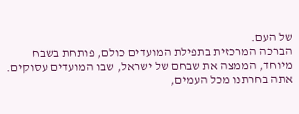של העם.
הברכה המרכזית בתפילת המועדים כולם, פותחת בשבח מיוחד, הממצה את שבחם של ישראל, שבו המועדים עסוקים. אתה בחרתנו מכל העמים,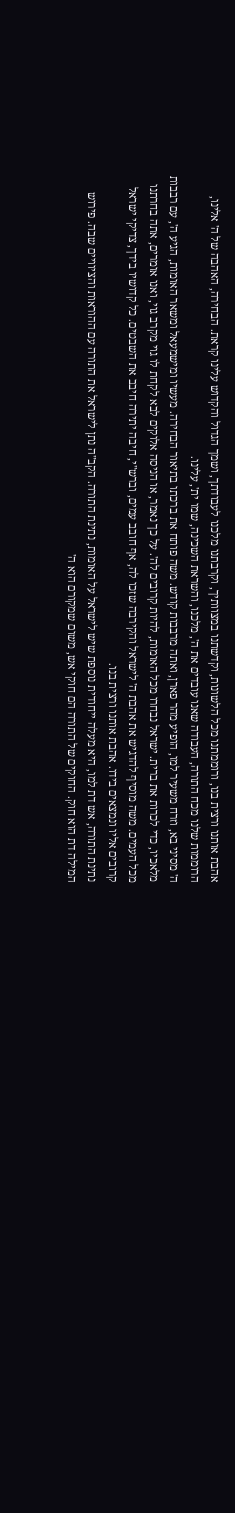אהבת אותנו ורצית בנו, ורוממתנו מכל הלשונות, וקדשתנו במצוותיך, וקרבתנו מלכנו לעבודתך, ושמך הגדול והקדוש עלינו קראת. הבחירה, האהבה של ה' אלינו, הרוממות שלנו מכח התורה, העבודה שאנו עובדים את ה', מלכנו, והשראת השכינה, שמו ית', עלינו.
ה' מסיני בא, וזרח משעיר למו, הופיע מהר פארן, ואתה מרבבות קודש. משה פותח את ברכתו בתיאור הבחירה. מעשיו ומישמעאל ומשאר האומות, הגיע ה', עם רבבות מלאכיו, כדי לכרות את ברית. ישראל נבחרו מכל האומות, להיות קרובים לה'. על כך נאמר, או הניסה אלוקים לבא לקחת לו גוי מקרב גוי, ואנו אומרים, אתה בחרתנו מכל העמים. משה מוסיף להדגיש את אהבת ה' לישראל והקירבה שזכו לה, אף חובב עמים, וברש"י, חיבה יתירה חיבב את השבטים. כל קדושיו בידך, צדיקי ישראל קרובים אליו ונמצאים בידו. אהבת אותנו ורצית בנו.
נתינת התורה, אש דת למו, היא מעלה ייחודית נוספת שיש לישראל על האומות, נתינת התורה. הקב"ה נתן לישראל את התורה עם ההוראות והציוויים שבה. פירוש המילה דת הוא חוק. החוקים של התורה הם חוקי אש, משום שמקורם הוא ה'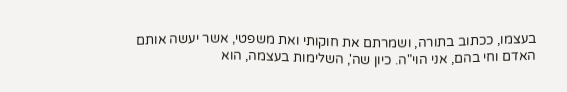בעצמו, ככתוב בתורה, ושמרתם את חוקותי ואת משפטי, אשר יעשה אותם האדם וחי בהם, אני הוי"ה. כיון שה', השלימות בעצמה, הוא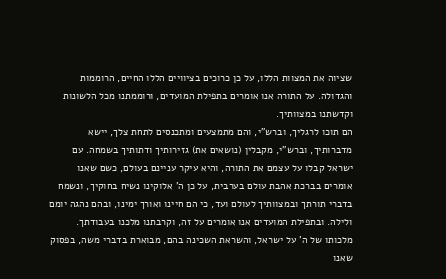שציוה את המצוות הללו, על כן כרוכים בציוויים הללו החיים, הרוממות והגדולה. על התורה אנו אומרים בתפילת המועדים, ורוממתנו מכל הלשונות וקדשתנו במצוותיך.
הם תוכו לרגליך, וברש"י, והם מתמצעים ומתכנסים לתחת צלך, יישא מדברותיך, וברש"י, מקבלין (נושאים את) גזירותיך ודתותיך בשמחה. עם ישראל קבלו על עצמם את התורה, והיא עיקר עניינם בעולם, כשם שאנו אומרים בברכת אהבת עולם בערבית, על כן ה' אלוקינו נשיח בחוקיך, ונשמח בדברי תורתך ובמצוותיך לעולם ועד, כי הם חיינו ואורך ימינו, ובהם נהגה יומם ולילה. ובתפילת המועדים אנו אומרים על זה, וקרבתנו מלכנו בעבודתך.
מלכותו של ה' על ישראל, והשראת השכינה בהם, מבוארת בדברי משה, בפסוק שאנו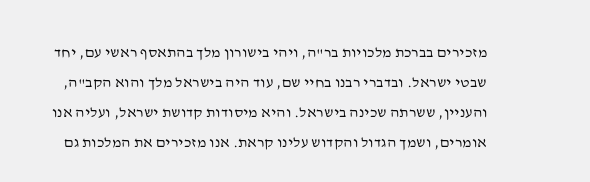מזכירים בברכת מלכויות בר"ה, ויהי בישורון מלך בהתאסף ראשי עם, יחד שבטי ישראל. ובדברי רבנו בחיי שם, עוד היה בישראל מלך והוא הקב"ה, והעניין, ששרתה שכינה בישראל. והיא מיסודות קדושת ישראל, ועליה אנו אומרים, ושמך הגדול והקדוש עלינו קראת. אנו מזכירים את המלכות גם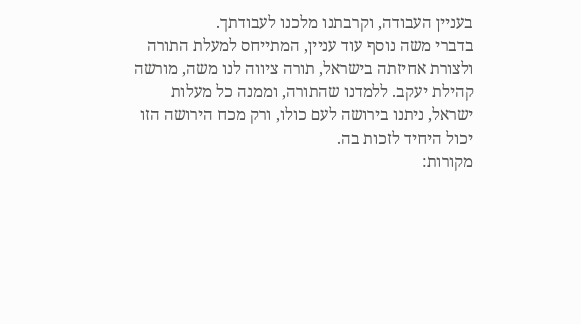בעניין העבודה, וקרבתנו מלכנו לעבודתך.
בדברי משה נוסף עוד עניין, המתייחס למעלת התורה ולצורת אחיזתה בישראל, תורה ציווה לנו משה, מורשה קהילת יעקב. ללמדנו שהתורה, וממנה כל מעלות ישראל, ניתנו בירושה לעם כולו, ורק מכח הירושה הזו יכול היחיד לזכות בה.
מקורות: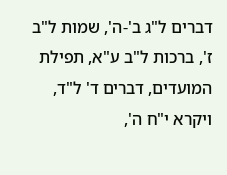דברים ל"ג ב'-ה', שמות ל"ב ז', ברכות ל"ב ע"א, תפילת המועדים, דברים ד' ל"ד, ויקרא י"ח ה',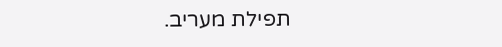תפילת מעריב.